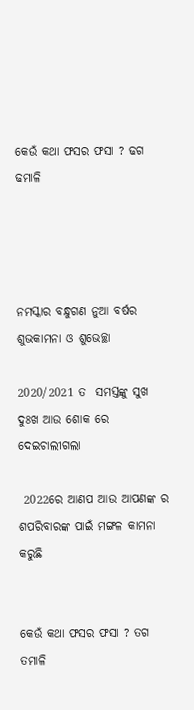କେଉଁ କଥା ଫସର ଫସା ? ଢଗ ଢମାଳି




ନମସ୍କାର ବନ୍ଧୁଗଣ ନୁଆ ବର୍ଷର ଶୁଭକାମନା ଓ ଶୁଭେଚ୍ଛା

2020/2021 ତ  ସମସ୍ତଙ୍କୁ ସୁଖ  ଦୁଃଖ ଆଉ ଶୋକ ରେ  ଦେଇଚାଲୀଗଲା

 2022ରେ ଆଣପ ଆଉ ଆପଣଙ୍କ ର ଶପରିବାରଙ୍କ ପାଇଁ ମଙ୍ଗଳ କାମନା କରୁଛି


କେଉଁ କଥା ଫସର ଫସା ? ତଗ ତମାଳି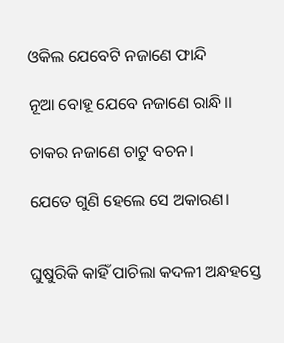ଓକିଲ ଯେବେଟି ନଜାଣେ ଫାନ୍ଦି

ନୂଆ ବୋହୂ ଯେବେ ନଜାଣେ ରାନ୍ଧି।।

ଚାକର ନଜାଣେ ଚାଟୁ ବଚନ।

ଯେତେ ଗୁଣି ହେଲେ ସେ ଅକାରଣ।


ଘୁଷୁରିକି କାହିଁ ପାଚିଲା କଦଳୀ ଅନ୍ଧହସ୍ତେ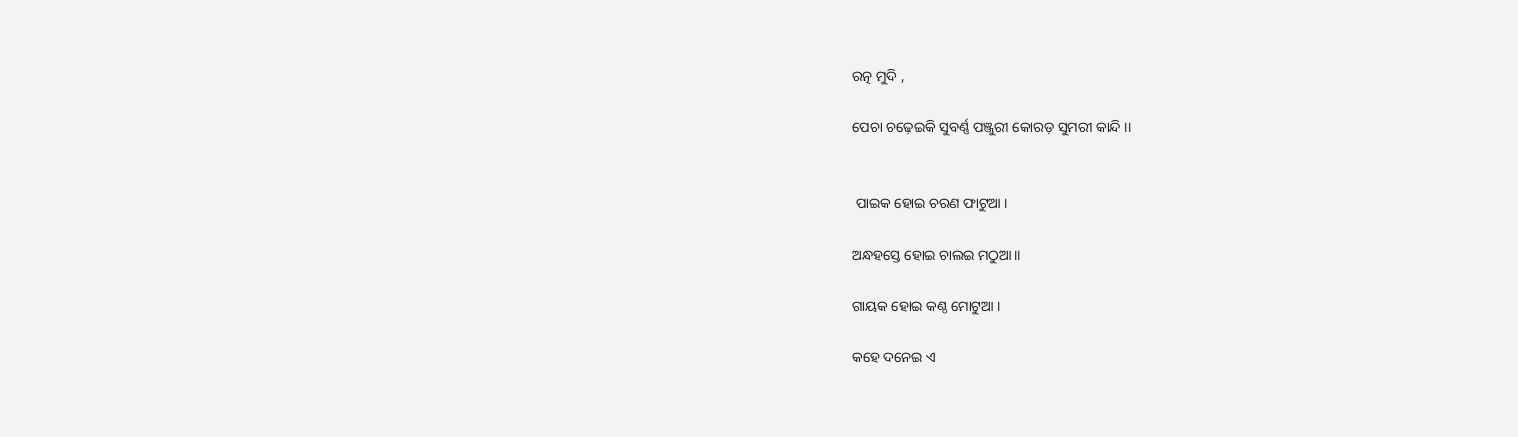ରତ୍ନ ମୁଦି ,

ପେଚା ଚଢ଼େଇକି ସୁବର୍ଣ୍ଣ ପଞ୍ଜୁରୀ କୋରଡ଼ ସୁମରୀ କାନ୍ଦି ।।


 ପାଇକ ହୋଇ ଚରଣ ଫାଟୁଆ ।

ଅନ୍ଧହସ୍ତେ ହୋଇ ଚାଲଇ ମଠୁଆ।।

ଗାୟକ ହୋଇ କଣ୍ଠ ମୋଟୁଆ ।

କହେ ଦନେଇ ଏ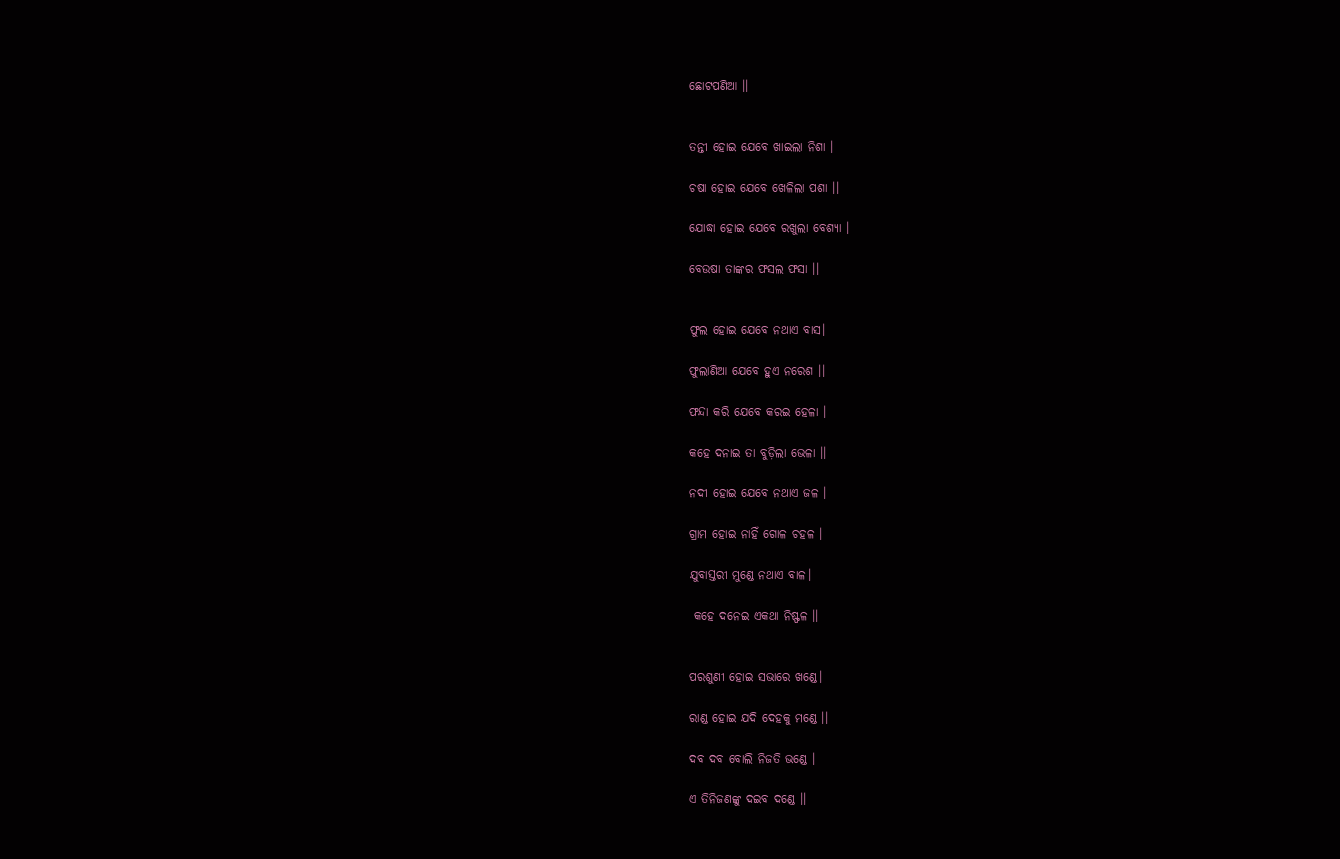ଛୋଟପଣିଆ ।।


ତନ୍ତୀ ହୋଇ ଯେବେ ଖାଇଲା ନିଶା ।

ଚଷା ହୋଇ ଯେବେ ଖେଳିଲା ପଶା ।।

ଯୋଦ୍ଧା ହୋଇ ଯେବେ ରଖୁଲା ବେଶ୍ୟା ।

ବେଉଷା ତାଙ୍କର ଫସଲ ଫସା ।।


ଫୁଲ ହୋଇ ଯେବେ ନଥାଏ ବାସ।

ଫୁଲାଣିଆ ଯେବେ ହୁଏ ନରେଶ ।।

ଫନ୍ଦା କରି ଯେବେ କରଇ ହେଳା ।

କହେ ଦନାଇ ତା ବୁଡ଼ିଲା ଭେଳା ।।

ନଦୀ ହୋଇ ଯେବେ ନଥାଏ ଜଳ ।

ଗ୍ରାମ ହୋଇ ନାହିଁ ଗୋଳ ଚହଳ ।

ଯୁବାସ୍ତରୀ ମୁଣ୍ଡେ ନଥାଏ ବାଳ।

 କହେ ଦନେଇ ଏକଥା ନିଷ୍ଫଳ ।।


ପରଶୁଣୀ ହୋଇ ସଭାରେ ଖଣ୍ଡେ।

ରାଣ୍ଡ ହୋଇ ଯଦି ଦେହକୁ ମଣ୍ଡେ ।।

ଦବ ଦବ ବୋଲି ନିଜତି ଭଣ୍ଡେ ।

ଏ ତିନିଜଣଙ୍କୁ ଦଇବ ଦଣ୍ଡେ ।।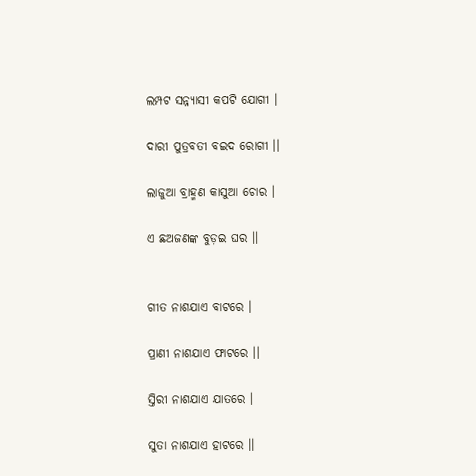ଲମ୍ପଟ ସନ୍ନ୍ୟାସୀ କପଟି ଯୋଗୀ ।

ଦାରୀ ପୁତ୍ରବତୀ ବଇଦ ରୋଗୀ ।।

ଲାଜୁଆ ବ୍ରାହ୍ମଣ କାସୁଆ ଚୋର ।

ଏ ଛଅଜଣଙ୍କ ବୁଡ଼ଇ ଘର ।।


ଗୀତ ନାଶଯାଏ ବାଟରେ ।

ପ୍ରାଣୀ ନାଶଯାଏ ଫାଟରେ ।।

ସ୍ତିରୀ ନାଶଯାଏ ଯାତରେ ।

ସୁତା ନାଶଯାଏ ହାଟରେ ।।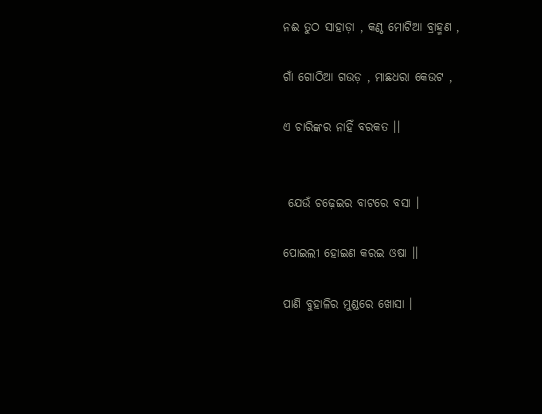ନଈ ତୁଠ ସାହାଡ଼ା , କଣ୍ଠ ମୋଟିଆ ବ୍ରାହ୍ମଣ ,

ଗାଁ ଗୋଠିଆ ଗଉଡ଼ , ମାଛଧରା କେଉଟ ,

ଏ ଚାରିଙ୍କର ନାହିଁ ବରକତ ।।


 ଯେଉଁ ଚଢ଼େଇର ବାଟରେ ବସା ।

ପୋଇଲୀ ହୋଇଣ କରଇ ଓଷା ।।

ପାଣି ବୁହାଳିର ମୁଣ୍ଡରେ ଖୋସା ।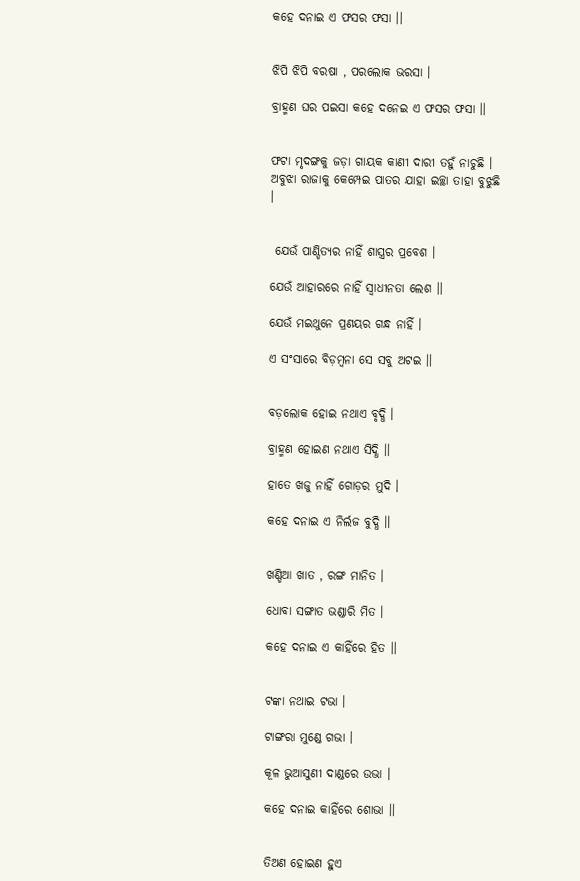କହେ ଦନାଇ ଏ ଫସର ଫସା ।।


ଝିପି ଝିପି ବରଷା , ପରଲୋକ ଭରସା ।

ବ୍ରାହ୍ମଣ ଘର ପଇସା କହେ ଦନେଇ ଏ ଫସର ଫସା ।।


ଫଟା ମୃଦଙ୍ଗକୁ ଜଡ଼ା ଗାୟକ କାଣୀ ଦାରୀ ତହୁଁ ନାଚୁଛି । ଅବୁଝା ରାଜାକୁ କେମ୍ପେଇ ପାତର ଯାହା ଇଚ୍ଛା ତାହା ବୁଝୁଛି ।


 ଯେଉଁ ପାଣ୍ଡିତ୍ୟର ନାହିଁ ଶାସ୍ତ୍ରର ପ୍ରବେଶ ।

ଯେଉଁ ଆହାରରେ ନାହିଁ ସ୍ଵାଧୀନତା ଲେଶ ।।

ଯେଉଁ ମଇଥୁନେ ପ୍ରଣୟର ଗନ୍ଧ ନାହିଁ ।

ଏ ସଂସାରେ ବିଡ଼ମ୍ବନା ସେ ସବୁ ଅଟଇ ।।


ବଡ଼ଲୋକ ହୋଇ ନଥାଏ ବୃଦ୍ଧି ।

ବ୍ରାହ୍ମଣ ହୋଇଣ ନଥାଏ ସିଦ୍ଧି ।।

ହାତେ ଖଜୁ ନାହିଁ ଗୋଡ଼ର ମୁଦି ।

କହେ ଦନାଇ ଏ ନିର୍ଲଜ ବୁଦ୍ଧି ।।


ଖଣ୍ଡିଆ ଖାତ , ରଙ୍ଗ ମାନିତ ।

ଧୋବା ସଙ୍ଗାତ ଭଣ୍ଡାରି ମିତ ।

କହେ ଦନାଇ ଏ କାହିଁରେ ହିତ ।।


ଟଙ୍କା ନଥାଇ ଟଭା ।

ଟାଙ୍ଗରା ମୁଣ୍ଡେ ଗଭା ।

କୂଳ ଭୁଆସୁଣୀ ଦାଣ୍ଡରେ ଉଭା ।

କହେ ଦନାଇ କାହିଁରେ ଶୋଭା ।।


ତିଅଣ ହୋଇଣ ହୁଏ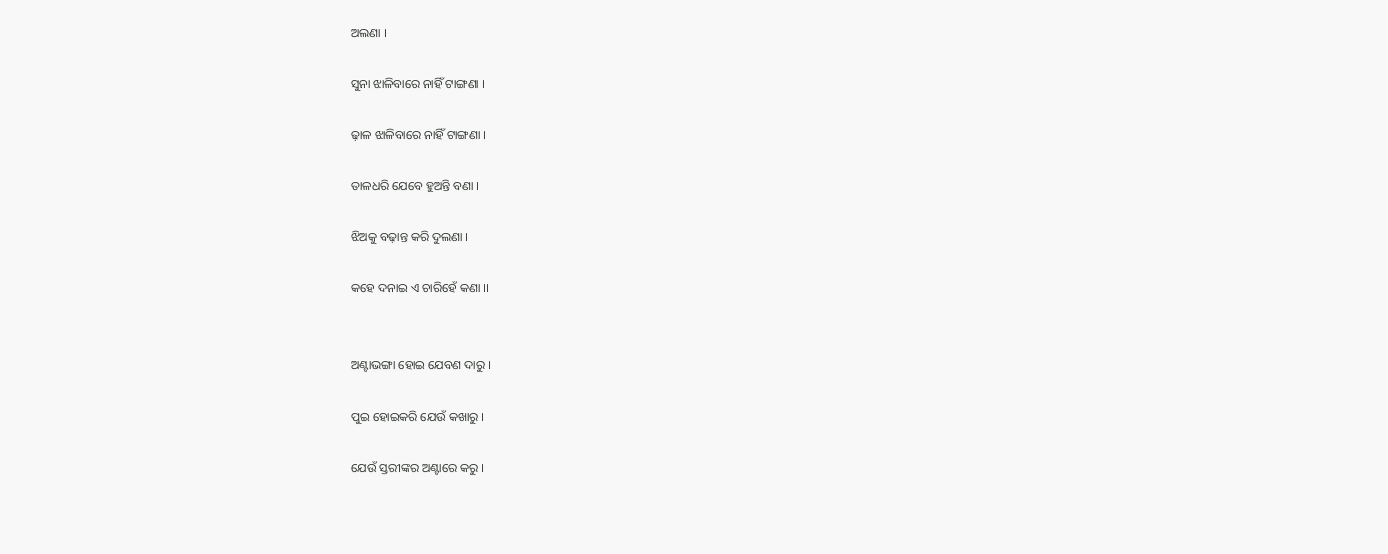ଅଲଣା ।

ସୁନା ଝାଳିବାରେ ନାହିଁ ଟାଙ୍ଗଣା ।

ଢ଼ାଳ ଝାଳିବାରେ ନାହିଁ ଟାଙ୍ଗଣା ।

ତାଳଧରି ଯେବେ ହୁଅନ୍ତି ବଣା ।

ଝିଅକୁ ବଢ଼ାନ୍ତ କରି ଦୁଲଣା ।

କହେ ଦନାଇ ଏ ଚାରିହେଁ କଣା ।।


ଅଣ୍ଟାଭଙ୍ଗା ହୋଇ ଯେବଣ ଦାରୁ ।

ପୁଇ ହୋଇକରି ଯେଉଁ କଖାରୁ ।

ଯେଉଁ ସ୍ତରୀଙ୍କର ଅଣ୍ଟାରେ କରୁ ।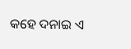କହେ ଦନାଇ ଏ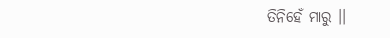ତିନିହେଁ ମାରୁ ।।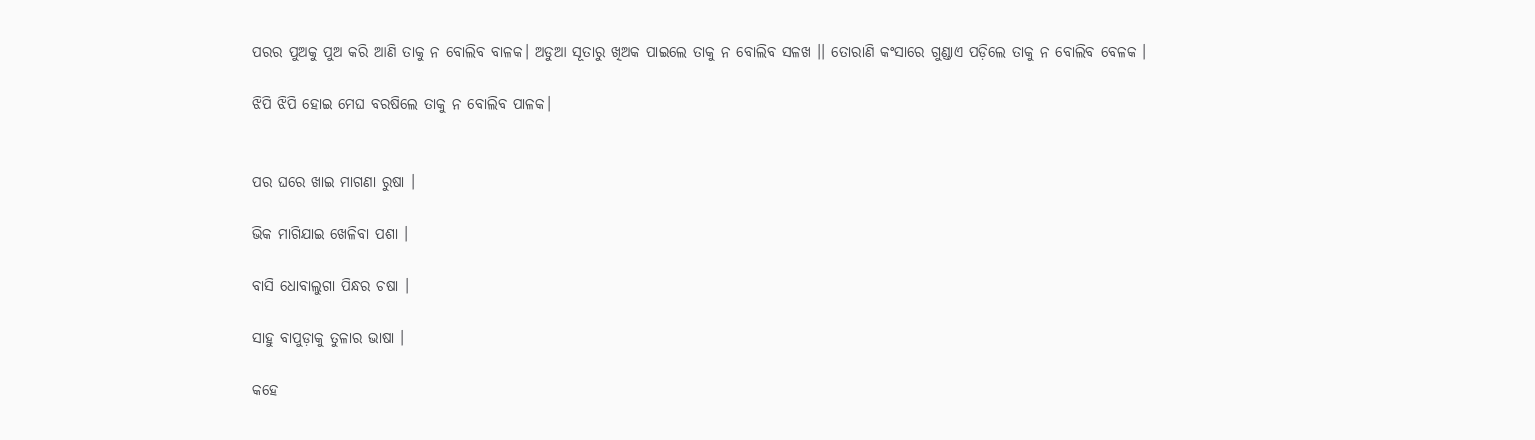ପରର ପୁଅକୁ ପୁଅ କରି ଆଣି ତାକୁ ନ ବୋଲିବ ବାଳକ। ଅଡୁଆ ସୂତାରୁ ଖିଅକ ପାଇଲେ ତାକୁ ନ ବୋଲିବ ସଳଖ ।। ତୋରାଣି କଂସାରେ ଗୁଣ୍ଡାଏ ପଡ଼ିଲେ ତାକୁ ନ ବୋଲିବ ବେଳକ ।

ଝିପି ଝିପି ହୋଇ ମେଘ ବରଷିଲେ ତାକୁ ନ ବୋଲିବ ପାଳକ।


ପର ଘରେ ଖାଇ ମାଗଣା ରୁଷା ।

ଭିକ ମାଗିଯାଇ ଖେଳିବା ପଶା ।

ବାସି ଧୋବାଲୁଗା ପିନ୍ଧର ଚଷା ।

ସାହୁ ବାପୁଡ଼ାକୁ ତୁଳାର ଭାଷା ।

କହେ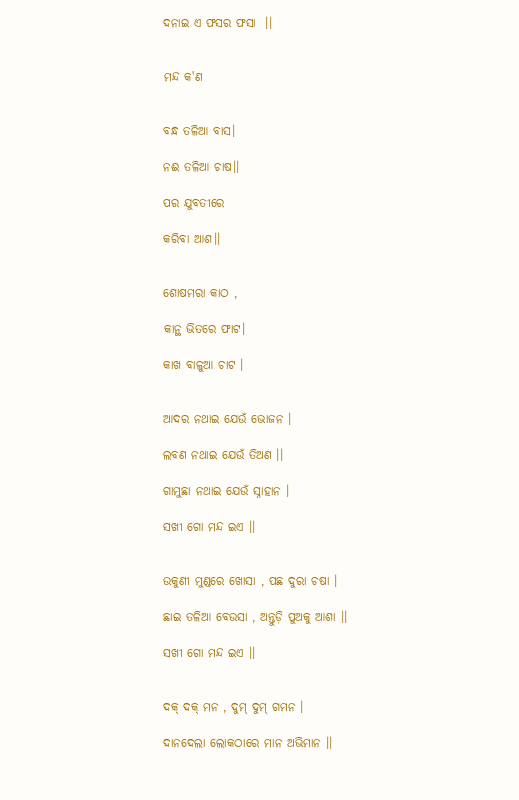ଦନାଇ ଏ ଫସର ଫସା  ।।


ମନ୍ଦ କ'ଣ


ବନ୍ଧ ତଳିଆ ବାସ।

ନଈ ତଳିଆ ଚାଷ।।

ପର ଯୁବତୀରେ

କରିବା ଆଶ।।


ଶୋଷମରା କାଠ ,

କାନ୍ଥ ଭିତରେ ଫାଟ।

କାଖ ବାଳୁଆ ଚାଟ ।


ଆଦର ନଥାଇ ଯେଉଁ ଭୋଜନ ।

ଲବଣ ନଥାଇ ଯେଉଁ ତିଅଣ ।।

ଗାମୁଛା ନଥାଇ ଯେଉଁ ସ୍ନାହାନ ।

ସଖୀ ଗୋ ମନ୍ଦ ଇଏ ।।


ଉକୁଣୀ ମୁଣ୍ଡରେ ଖୋସା , ପଛ ଦୁରା ଚଷା ।

ଛାଇ ତଳିଆ ବେଉସା , ଅନ୍ତୁଡ଼ି ପୁଅକୁ ଆଶା ।।

ସଖୀ ଗୋ ମନ୍ଦ ଇଏ ।।


ଦକ୍ ଦକ୍ ମନ , ଦୁମ୍ ଦୁମ୍ ଗମନ ।

ଦାନଦେଲା ଲୋକଠାରେ ମାନ ଅଭିମାନ ।।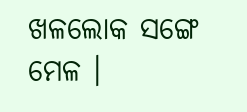ଖଳଲୋକ ସଙ୍ଗେ ମେଳ ।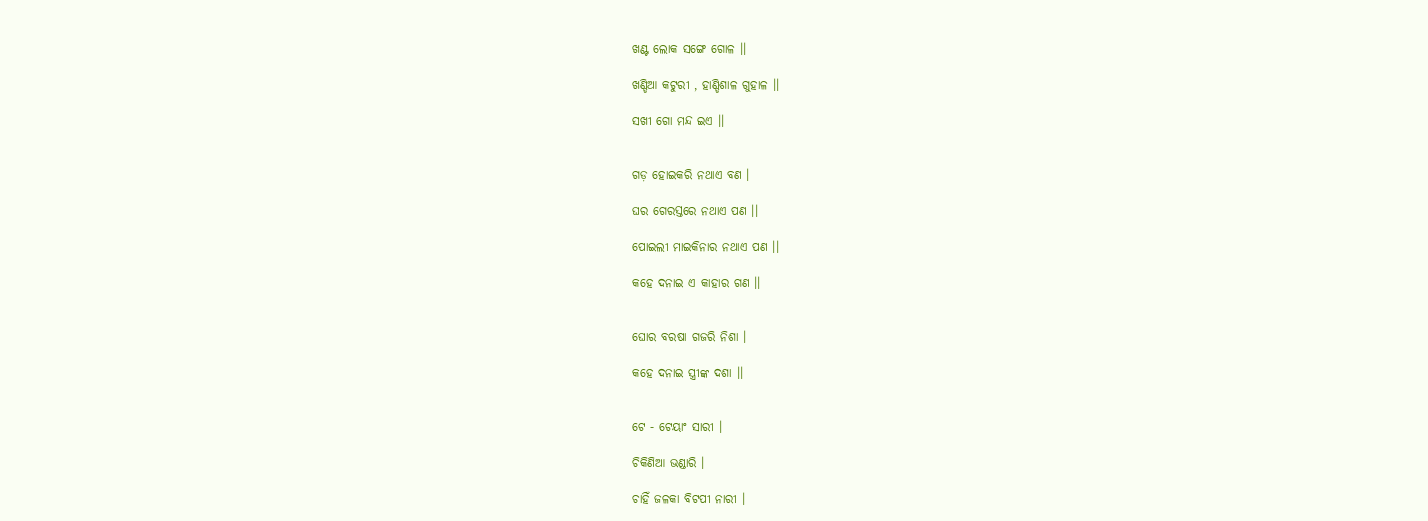ଖଣ୍ଟ ଲୋକ ସଙ୍ଗେ ଗୋଳ ।।

ଖଣ୍ଡିଆ କଟୁରୀ , ହାଣ୍ଡିଶାଳ ଗୁହାଳ ।।

ସଖୀ ଗୋ ମନ୍ଦ ଇଏ ।।


ଗଡ଼ ହୋଇକରି ନଥାଏ ବଣ ।

ଘର ଗେରସ୍ତରେ ନଥାଏ ପଣ ।।

ପୋଇଲୀ ମାଇକିନାର ନଥାଏ ପଣ ।।

କହେ ଦନାଇ ଏ କାହାର ଗଣ ।।


ଘୋର ବରଷା ଗଜରି ନିଶା ।

କହେ ଦନାଇ ସ୍ତ୍ରୀଙ୍କ ଦଶା ।।


ଟେ - ଟେୟାଂ ସାରୀ ।

ଚିକିଣିଆ ଭଣ୍ଡାରି ।

ଚାହିଁ ଜଳକା ବିଟପୀ ନାରୀ ।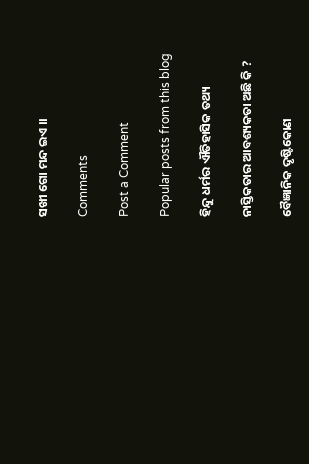ସଖୀ ଗୋ ମନ୍ଦ ଇଏ ।।

Comments

Post a Comment

Popular posts from this blog

ହିନ୍ଦୁ ଧର୍ମର ଐତିହାସିକ ତଥ୍ୟ

ନାସ୍ତିକତାର ଆବଶ୍ୟକତା ଅଛି କି ?

ବୈଜ୍ଞାନିକ ଦୃଷ୍ଟିକୋଣ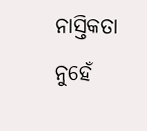ନାସ୍ତିକତା ନୁହେଁ